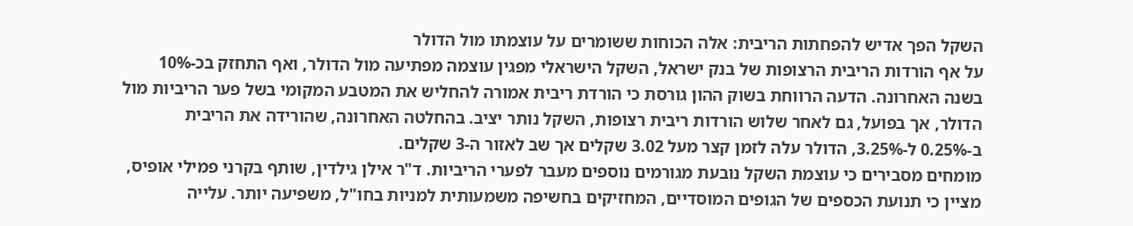השקל הפך אדיש להפחתות הריבית: אלה הכוחות ששומרים על עוצמתו מול הדולר
על אף הורדות הריבית הרצופות של בנק ישראל, השקל הישראלי מפגין עוצמה מפתיעה מול הדולר, ואף התחזק בכ-10% בשנה האחרונה. הדעה הרווחת בשוק ההון גורסת כי הורדת ריבית אמורה להחליש את המטבע המקומי בשל פער הריביות מול הדולר, אך בפועל, גם לאחר שלוש הורדות ריבית רצופות, השקל נותר יציב. בהחלטה האחרונה, שהורידה את הריבית ב-0.25% ל-3.25%, הדולר עלה לזמן קצר מעל 3.02 שקלים אך שב לאזור ה-3 שקלים.
מומחים מסבירים כי עוצמת השקל נובעת מגורמים נוספים מעבר לפערי הריביות. ד"ר אילן גילדין, שותף בקרני פמילי אופיס, מציין כי תנועת הכספים של הגופים המוסדיים, המחזיקים בחשיפה משמעותית למניות בחו"ל, משפיעה יותר. עלייה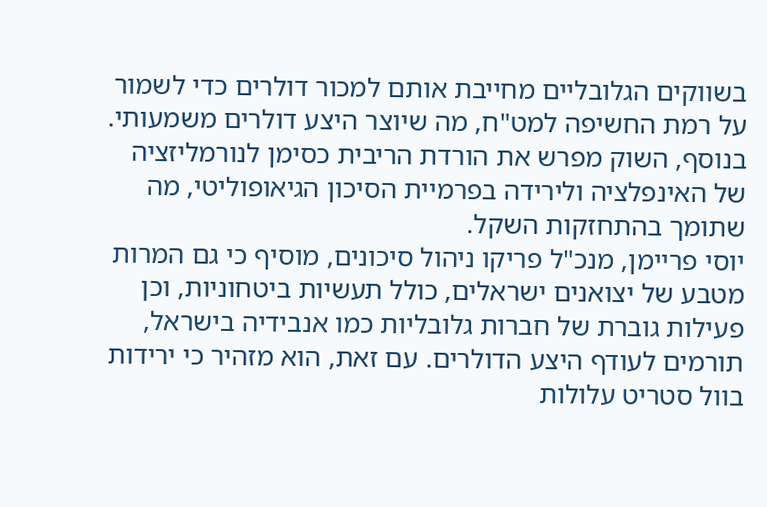בשווקים הגלובליים מחייבת אותם למכור דולרים כדי לשמור על רמת החשיפה למט"ח, מה שיוצר היצע דולרים משמעותי. בנוסף, השוק מפרש את הורדת הריבית כסימן לנורמליזציה של האינפלציה ולירידה בפרמיית הסיכון הגיאופוליטי, מה שתומך בהתחזקות השקל.
יוסי פריימן, מנכ"ל פריקו ניהול סיכונים, מוסיף כי גם המרות מטבע של יצואנים ישראלים, כולל תעשיות ביטחוניות, וכן פעילות גוברת של חברות גלובליות כמו אנבידיה בישראל, תורמים לעודף היצע הדולרים. עם זאת, הוא מזהיר כי ירידות בוול סטריט עלולות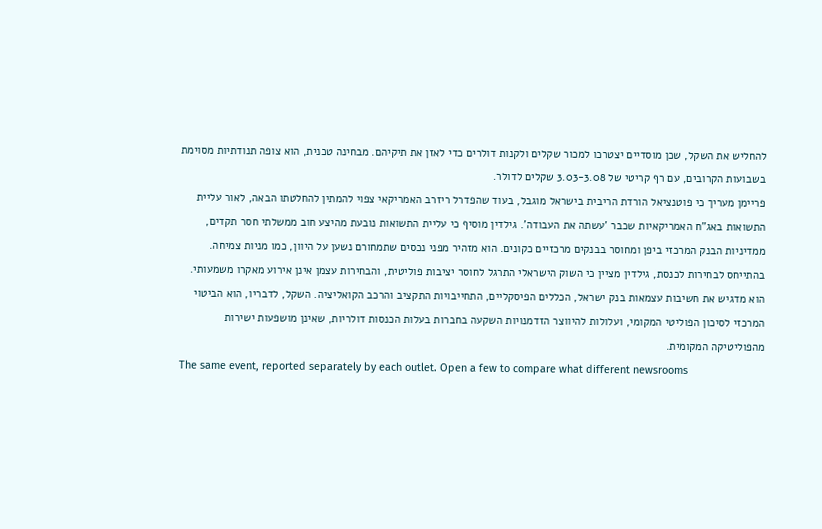להחליש את השקל, שכן מוסדיים יצטרכו למכור שקלים ולקנות דולרים כדי לאזן את תיקיהם. מבחינה טכנית, הוא צופה תנודתיות מסוימת בשבועות הקרובים, עם רף קריטי של 3.03-3.08 שקלים לדולר.
פריימן מעריך כי פוטנציאל הורדת הריבית בישראל מוגבל, בעוד שהפדרל ריזרב האמריקאי צפוי להמתין להחלטתו הבאה, לאור עליית התשואות באג"ח האמריקאיות שכבר 'עשתה את העבודה'. גילדין מוסיף כי עליית התשואות נובעת מהיצע חוב ממשלתי חסר תקדים, ממדיניות הבנק המרכזי ביפן ומחוסר בבנקים מרכזיים כקונים. הוא מזהיר מפני נכסים שתמחורם נשען על היוון, כמו מניות צמיחה.
בהתייחס לבחירות לכנסת, גילדין מציין כי השוק הישראלי התרגל לחוסר יציבות פוליטית, והבחירות עצמן אינן אירוע מאקרו משמעותי. הוא מדגיש את חשיבות עצמאות בנק ישראל, הכללים הפיסקליים, התחייבויות התקציב והרכב הקואליציה. השקל, לדבריו, הוא הביטוי המרכזי לסיכון הפוליטי המקומי, ועלולות להיווצר הזדמנויות השקעה בחברות בעלות הכנסות דולריות, שאינן מושפעות ישירות מהפוליטיקה המקומית.
The same event, reported separately by each outlet. Open a few to compare what different newsrooms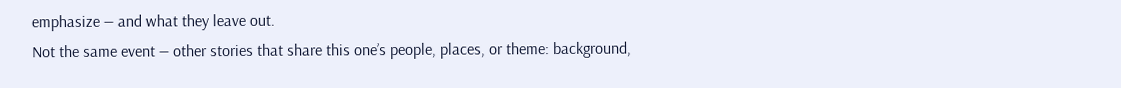emphasize — and what they leave out.
Not the same event — other stories that share this one’s people, places, or theme: background,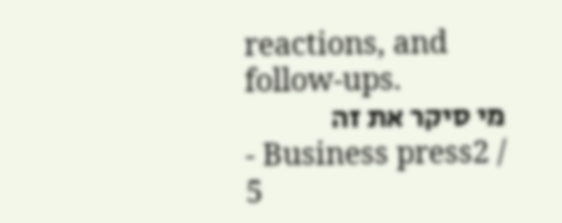reactions, and follow-ups.
מי סיקר את זה
- Business press2 / 5